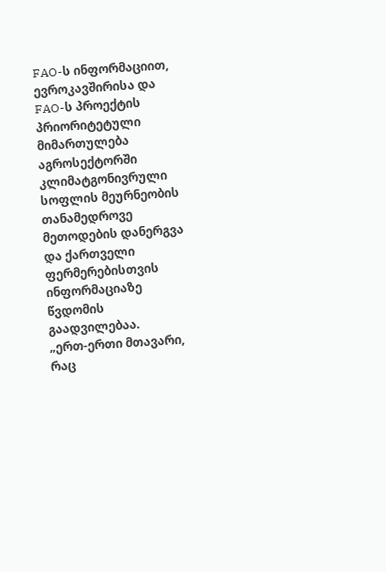FAO-ს ინფორმაციით, ევროკავშირისა და FAO-ს პროექტის პრიორიტეტული მიმართულება აგროსექტორში კლიმატგონივრული სოფლის მეურნეობის თანამედროვე მეთოდების დანერგვა და ქართველი ფერმერებისთვის ინფორმაციაზე წვდომის გაადვილებაა.
„ერთ-ერთი მთავარი, რაც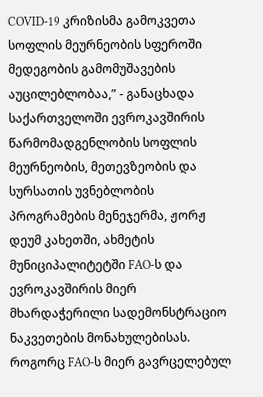COVID-19 კრიზისმა გამოკვეთა სოფლის მეურნეობის სფეროში მედეგობის გამომუშავების აუცილებლობაა,” - განაცხადა საქართველოში ევროკავშირის წარმომადგენლობის სოფლის მეურნეობის, მეთევზეობის და სურსათის უვნებლობის პროგრამების მენეჯერმა, ჟორჟ დეუმ კახეთში, ახმეტის მუნიციპალიტეტში FAO-ს და ევროკავშირის მიერ მხარდაჭერილი სადემონსტრაციო ნაკვეთების მონახულებისას.
როგორც FAO-ს მიერ გავრცელებულ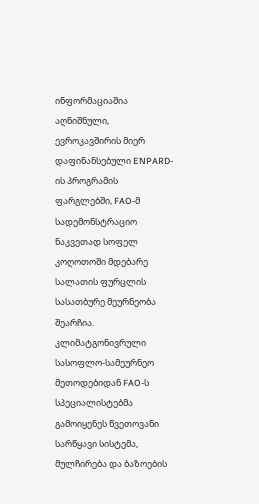ინფორმაციაშია აღნიშნული, ევროკავშირის მიერ დაფინანსებული ENPARD-ის პროგრამის ფარგლებში, FAO-მ სადემონსტრაციო ნაკვეთად სოფელ კოღოთოში მდებარე სალათის ფურცლის სასათბურე მეურნეობა შეარჩია. კლიმატგონივრული სასოფლო-სამეურნეო მეთოდებიდან FAO-ს სპეციალისტებმა გამოიყენეს წვეთოვანი სარწყავი სისტემა, მულჩირება და ბაზოების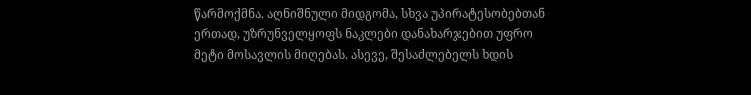წარმოქმნა. აღნიშნული მიდგომა, სხვა უპირატესობებთან ერთად, უზრუნველყოფს ნაკლები დანახარჯებით უფრო მეტი მოსავლის მიღებას. ასევე, შესაძლებელს ხდის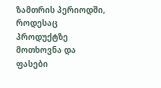ზამთრის პერიოდში, როდესაც პროდუქტზე მოთხოვნა და ფასები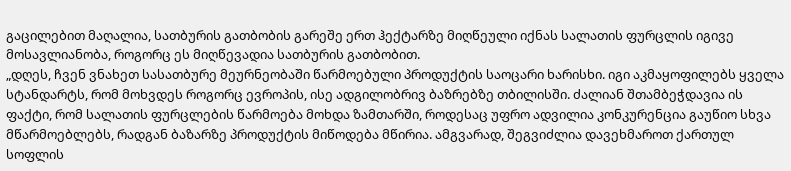გაცილებით მაღალია, სათბურის გათბობის გარეშე ერთ ჰექტარზე მიღწეული იქნას სალათის ფურცლის იგივე მოსავლიანობა, როგორც ეს მიღწევადია სათბურის გათბობით.
„დღეს, ჩვენ ვნახეთ სასათბურე მეურნეობაში წარმოებული პროდუქტის საოცარი ხარისხი. იგი აკმაყოფილებს ყველა სტანდარტს, რომ მოხვდეს როგორც ევროპის, ისე ადგილობრივ ბაზრებზე თბილისში. ძალიან შთამბეჭდავია ის ფაქტი, რომ სალათის ფურცლების წარმოება მოხდა ზამთარში, როდესაც უფრო ადვილია კონკურენცია გაუწიო სხვა მწარმოებლებს, რადგან ბაზარზე პროდუქტის მიწოდება მწირია. ამგვარად, შეგვიძლია დავეხმაროთ ქართულ სოფლის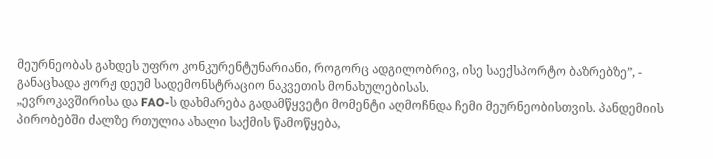მეურნეობას გახდეს უფრო კონკურენტუნარიანი, როგორც ადგილობრივ, ისე საექსპორტო ბაზრებზე”, - განაცხადა ჟორჟ დეუმ სადემონსტრაციო ნაკვეთის მონახულებისას.
„ევროკავშირისა და FAO-ს დახმარება გადამწყვეტი მომენტი აღმოჩნდა ჩემი მეურნეობისთვის. პანდემიის პირობებში ძალზე რთულია ახალი საქმის წამოწყება,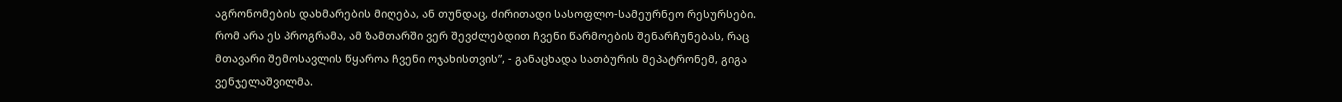აგრონომების დახმარების მიღება, ან თუნდაც, ძირითადი სასოფლო-სამეურნეო რესურსები. რომ არა ეს პროგრამა, ამ ზამთარში ვერ შევძლებდით ჩვენი წარმოების შენარჩუნებას, რაც მთავარი შემოსავლის წყაროა ჩვენი ოჯახისთვის”, - განაცხადა სათბურის მეპატრონემ, გიგა ვენჯელაშვილმა.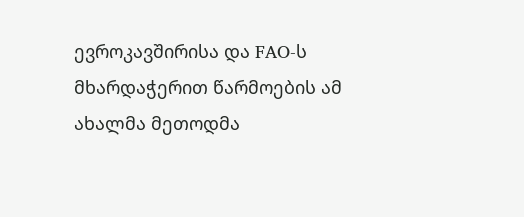ევროკავშირისა და FAO-ს მხარდაჭერით წარმოების ამ ახალმა მეთოდმა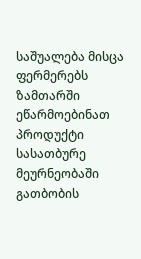საშუალება მისცა ფერმერებს ზამთარში ეწარმოებინათ პროდუქტი სასათბურე მეურნეობაში გათბობის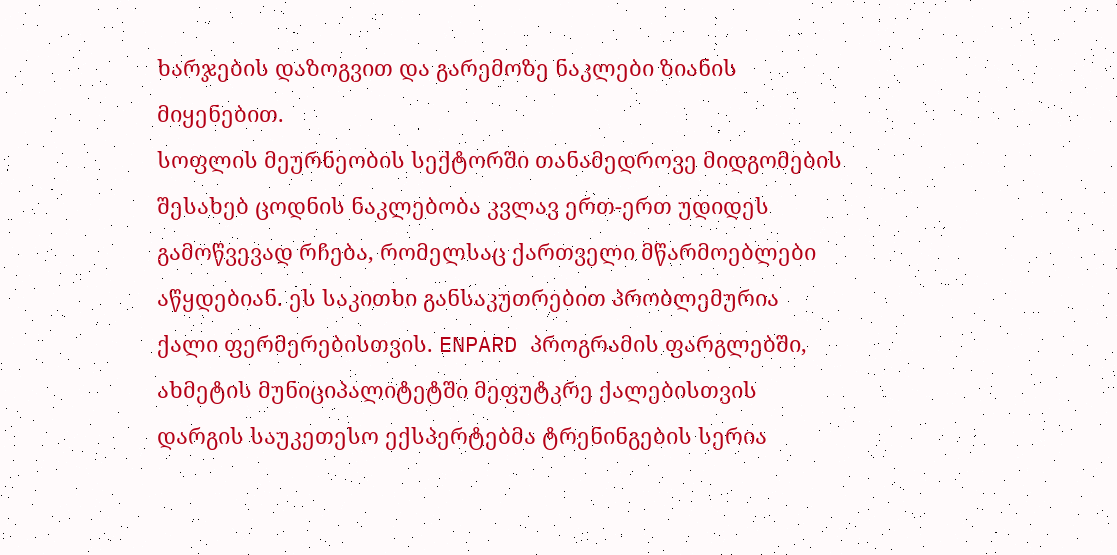ხარჯების დაზოგვით და გარემოზე ნაკლები ზიანის მიყენებით.
სოფლის მეურნეობის სექტორში თანამედროვე მიდგომების შესახებ ცოდნის ნაკლებობა კვლავ ერთ-ერთ უდიდეს გამოწვევად რჩება, რომელსაც ქართველი მწარმოებლები აწყდებიან. ეს საკითხი განსაკუთრებით პრობლემურია ქალი ფერმერებისთვის. ENPARD პროგრამის ფარგლებში, ახმეტის მუნიციპალიტეტში მეფუტკრე ქალებისთვის დარგის საუკეთესო ექსპერტებმა ტრენინგების სერია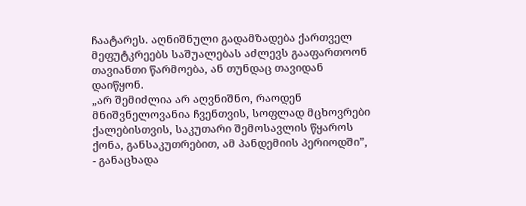ჩაატარეს. აღნიშნული გადამზადება ქართველ მეფუტკრეებს საშუალებას აძლევს გააფართოონ თავიანთი წარმოება, ან თუნდაც თავიდან დაიწყონ.
„არ შემიძლია არ აღვნიშნო, რაოდენ მნიშვნელოვანია ჩვენთვის, სოფლად მცხოვრები ქალებისთვის, საკუთარი შემოსავლის წყაროს ქონა, განსაკუთრებით, ამ პანდემიის პერიოდში”, - განაცხადა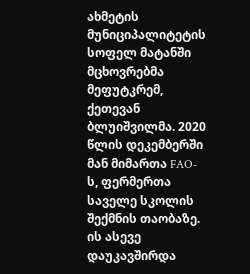ახმეტის მუნიციპალიტეტის სოფელ მატანში მცხოვრებმა მეფუტკრემ, ქეთევან ბლუიშვილმა. 2020 წლის დეკემბერში მან მიმართა FAO-ს, ფერმერთა საველე სკოლის შექმნის თაობაზე. ის ასევე დაუკავშირდა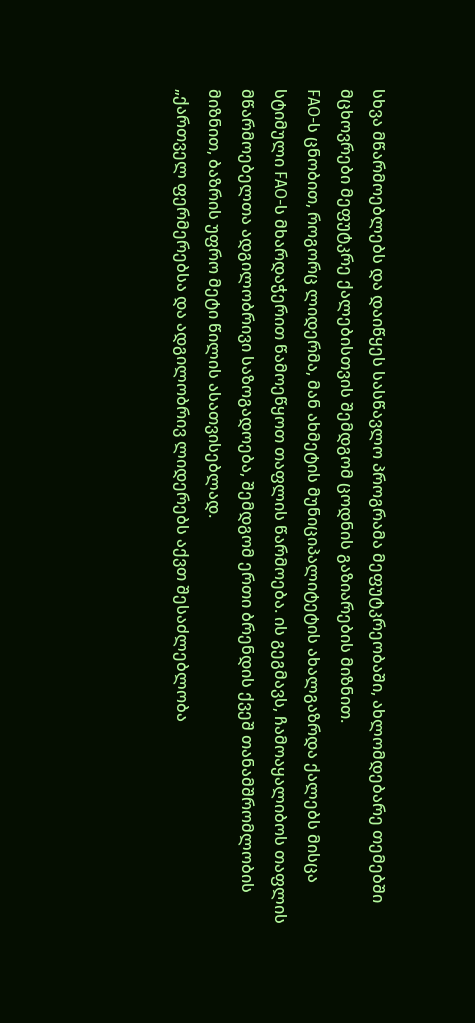სხვა მწარმოებლებს და დაიწყეს სასწავლო პროგრამა მეფუტკრეობაში, ახლომდებარე თემებში მცხოვრები მეფუტკრე ქალებისთვის შემდგომ ცოდნის გაზიარების მიზნით.
FAO-ს ცნობით, როგორც ლიდერმა, მან ახმეტის მუნიციპალიტეტის ახალგაზრდა ქალებს მისცა სტიმული FAO-ს მხარდაჭერით წამოეწყოთ თაფლის წარმოება. ის გეგმავს, ჩამოაყალიბოს თაფლის მწარმოებელთა ადგილობრივი საზოგადოება, შემდგომ ერთი ბრენდის ქვეშ თანამშრომლობის მიზნით, ბაზრის უფრო მეტი წილის ასათვისებლად.
„ქართველ ფერმერებსა და ადგილობრივ ლიდერებს აქვთ შესაძლებლობა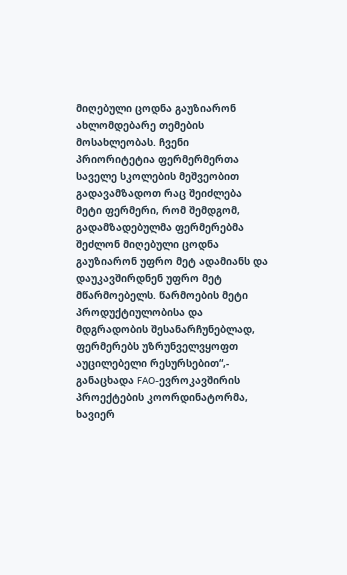მიღებული ცოდნა გაუზიარონ ახლომდებარე თემების მოსახლეობას. ჩვენი პრიორიტეტია ფერმერმერთა საველე სკოლების მეშვეობით გადავამზადოთ რაც შეიძლება მეტი ფერმერი, რომ შემდგომ, გადამზადებულმა ფერმერებმა შეძლონ მიღებული ცოდნა გაუზიარონ უფრო მეტ ადამიანს და დაუკავშირდნენ უფრო მეტ მწარმოებელს. წარმოების მეტი პროდუქტიულობისა და მდგრადობის შესანარჩუნებლად, ფერმერებს უზრუნველვყოფთ აუცილებელი რესურსებით“,- განაცხადა FAO-ევროკავშირის პროექტების კოორდინატორმა, ხავიერ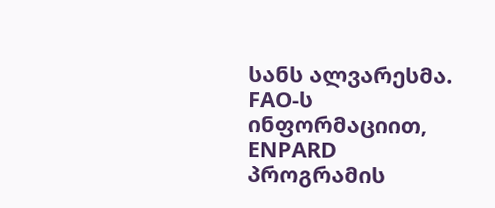სანს ალვარესმა.
FAO-ს ინფორმაციით, ENPARD პროგრამის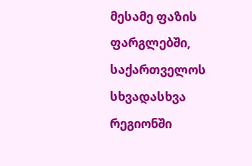მესამე ფაზის ფარგლებში, საქართველოს სხვადასხვა რეგიონში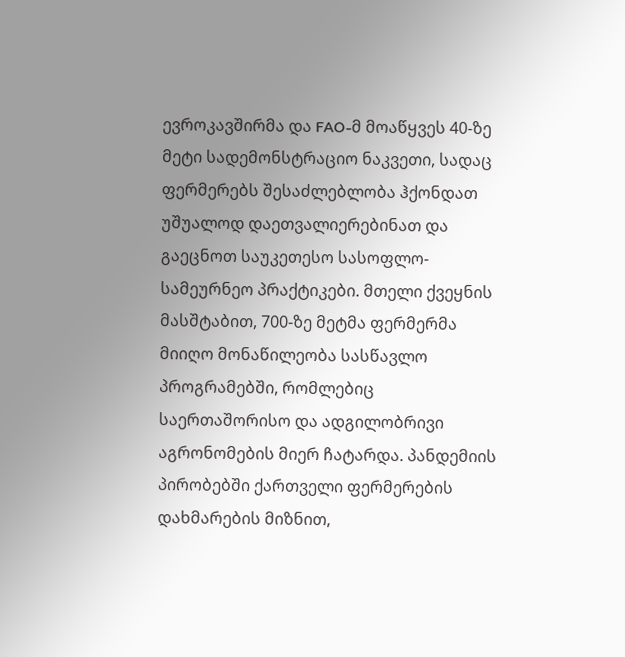ევროკავშირმა და FAO-მ მოაწყვეს 40-ზე მეტი სადემონსტრაციო ნაკვეთი, სადაც ფერმერებს შესაძლებლობა ჰქონდათ უშუალოდ დაეთვალიერებინათ და გაეცნოთ საუკეთესო სასოფლო-სამეურნეო პრაქტიკები. მთელი ქვეყნის მასშტაბით, 700-ზე მეტმა ფერმერმა მიიღო მონაწილეობა სასწავლო პროგრამებში, რომლებიც საერთაშორისო და ადგილობრივი აგრონომების მიერ ჩატარდა. პანდემიის პირობებში ქართველი ფერმერების დახმარების მიზნით,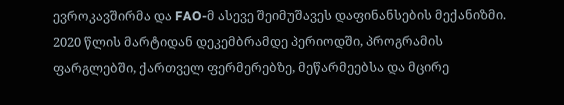ევროკავშირმა და FAO-მ ასევე შეიმუშავეს დაფინანსების მექანიზმი. 2020 წლის მარტიდან დეკემბრამდე პერიოდში, პროგრამის ფარგლებში, ქართველ ფერმერებზე, მეწარმეებსა და მცირე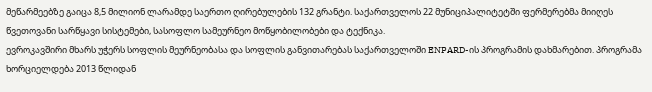მეწარმეებზე გაიცა 8,5 მილიონ ლარამდე საერთო ღირებულების 132 გრანტი. საქართველოს 22 მუნიციპალიტეტში ფერმერებმა მიიღეს წვეთოვანი სარწყავი სისტემები, სასოფლო სამეურნეო მოწყობილობები და ტექნიკა.
ევროკავშირი მხარს უჭერს სოფლის მეურნეობასა და სოფლის განვითარებას საქართველოში ENPARD-ის პროგრამის დახმარებით. პროგრამა ხორციელდება 2013 წლიდან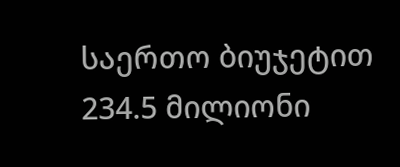საერთო ბიუჯეტით 234.5 მილიონი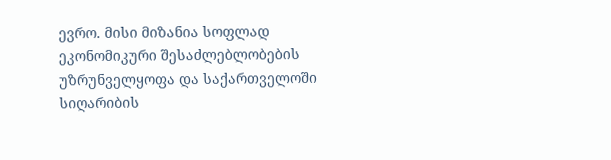ევრო. მისი მიზანია სოფლად ეკონომიკური შესაძლებლობების უზრუნველყოფა და საქართველოში სიღარიბის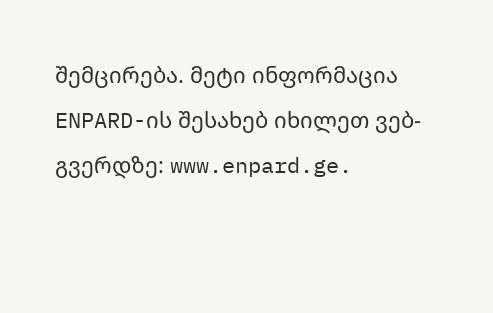შემცირება. მეტი ინფორმაცია ENPARD-ის შესახებ იხილეთ ვებ-გვერდზე: www.enpard.ge.